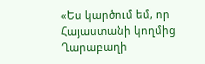«Ես կարծում եմ, որ Հայաստանի կողմից Ղարաբաղի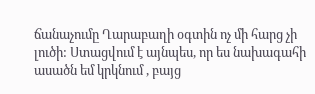ճանաչումը Ղարաբաղի օգտին ոչ մի հարց չի լուծի: Ստացվում է այնպես, որ ես նախագահի ասածն եմ կրկնում , բայց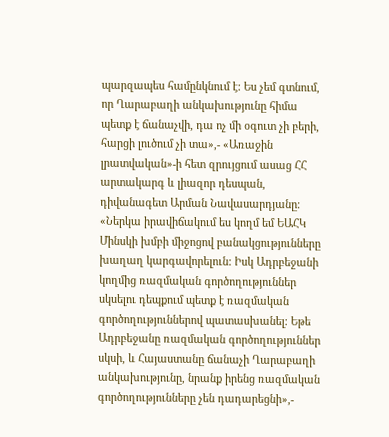պարզապես համընկնում է: Ես չեմ գտնում, որ Ղարաբաղի անկախությունը հիմա պետք է ճանաչվի, դա ոչ մի օգուտ չի բերի, հարցի լուծում չի տա»,- «Առաջին լրատվական»-ի հետ զրույցում ասաց ՀՀ արտակարգ և լիազոր դեսպան, դիվանագետ Արման Նավասարդյանը։ «Ներկա իրավիճակում ես կողմ եմ ԵԱՀԿ Մինսկի խմբի միջոցով բանակցությունները խաղաղ կարգավորելուն: Իսկ Ադրբեջանի կողմից ռազմական գործողություններ սկսելու դեպքում պետք է ռազմական գործողություններով պատասխանել։ Եթե Ադրբեջանը ռազմական գործողություններ սկսի, և Հայաստանը ճանաչի Ղարաբաղի անկախությունը, նրանք իրենց ռազմական գործողությունները չեն դադարեցնի»,-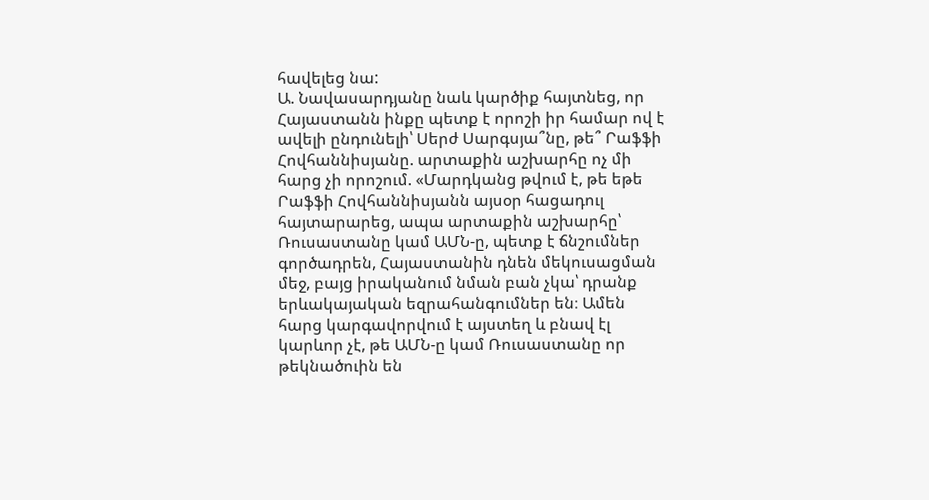հավելեց նա:
Ա. Նավասարդյանը նաև կարծիք հայտնեց, որ Հայաստանն ինքը պետք է որոշի իր համար ով է ավելի ընդունելի՝ Սերժ Սարգսյա՞նը, թե՞ Րաֆֆի Հովհաննիսյանը. արտաքին աշխարհը ոչ մի հարց չի որոշում. «Մարդկանց թվում է, թե եթե Րաֆֆի Հովհաննիսյանն այսօր հացադուլ հայտարարեց, ապա արտաքին աշխարհը՝ Ռուսաստանը կամ ԱՄՆ-ը, պետք է ճնշումներ գործադրեն, Հայաստանին դնեն մեկուսացման մեջ, բայց իրականում նման բան չկա՝ դրանք երևակայական եզրահանգումներ են։ Ամեն հարց կարգավորվում է այստեղ և բնավ էլ կարևոր չէ, թե ԱՄՆ-ը կամ Ռուսաստանը որ թեկնածուին են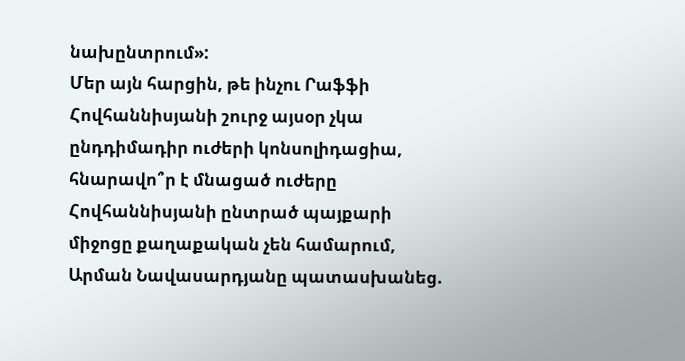նախընտրում»:
Մեր այն հարցին, թե ինչու Րաֆֆի Հովհաննիսյանի շուրջ այսօր չկա ընդդիմադիր ուժերի կոնսոլիդացիա, հնարավո՞ր է մնացած ուժերը Հովհաննիսյանի ընտրած պայքարի միջոցը քաղաքական չեն համարում, Արման Նավասարդյանը պատասխանեց.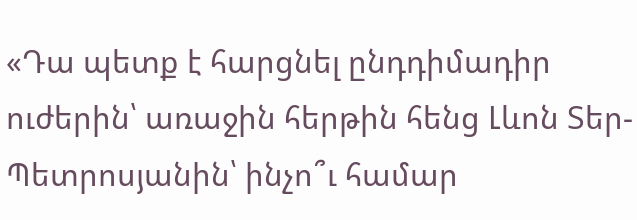«Դա պետք է հարցնել ընդդիմադիր ուժերին՝ առաջին հերթին հենց Լևոն Տեր-Պետրոսյանին՝ ինչո՞ւ համար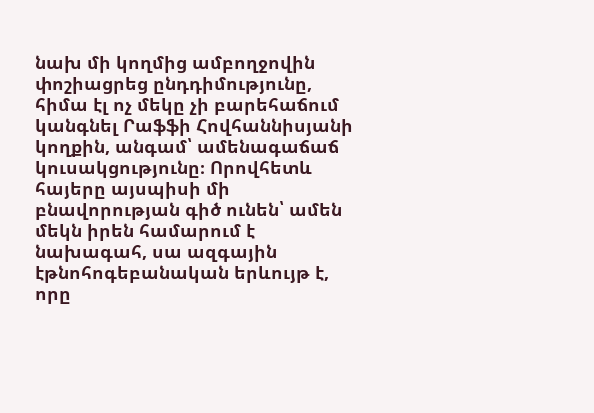նախ մի կողմից ամբողջովին փոշիացրեց ընդդիմությունը, հիմա էլ ոչ մեկը չի բարեհաճում կանգնել Րաֆֆի Հովհաննիսյանի կողքին, անգամ՝ ամենագաճաճ կուսակցությունը։ Որովհետև հայերը այսպիսի մի բնավորության գիծ ունեն՝ ամեն մեկն իրեն համարում է նախագահ, սա ազգային էթնոհոգեբանական երևույթ է, որը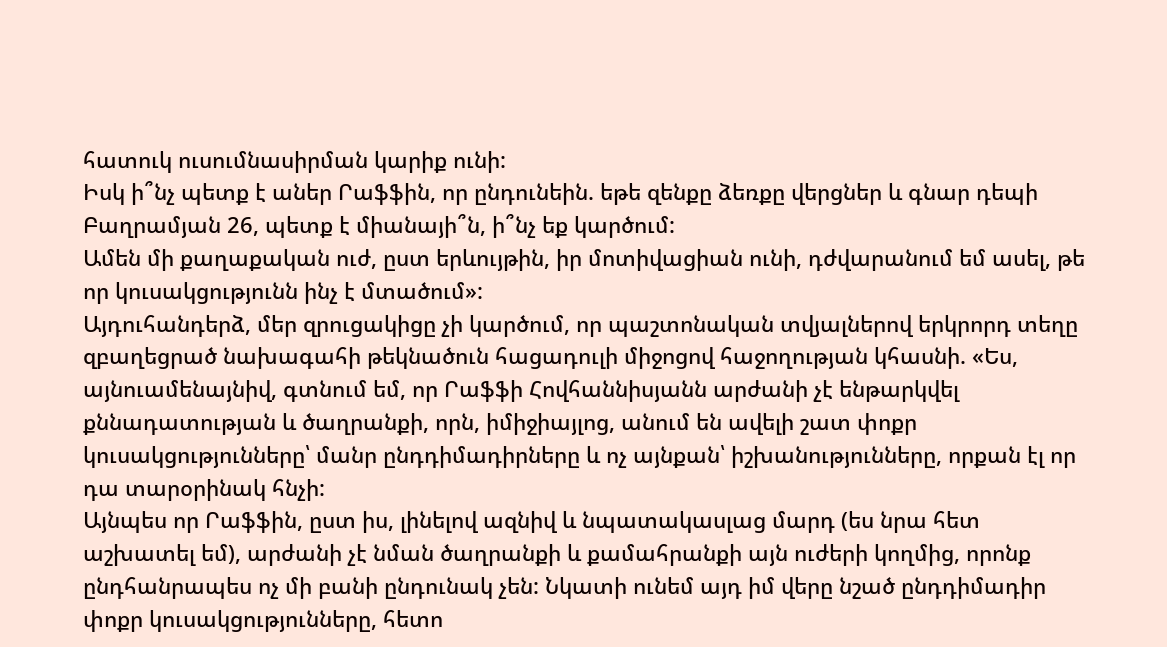հատուկ ուսումնասիրման կարիք ունի:
Իսկ ի՞նչ պետք է աներ Րաֆֆին, որ ընդունեին. եթե զենքը ձեռքը վերցներ և գնար դեպի Բաղրամյան 26, պետք է միանայի՞ն, ի՞նչ եք կարծում:
Ամեն մի քաղաքական ուժ, ըստ երևույթին, իր մոտիվացիան ունի, դժվարանում եմ ասել, թե որ կուսակցությունն ինչ է մտածում»:
Այդուհանդերձ, մեր զրուցակիցը չի կարծում, որ պաշտոնական տվյալներով երկրորդ տեղը զբաղեցրած նախագահի թեկնածուն հացադուլի միջոցով հաջողության կհասնի. «Ես, այնուամենայնիվ, գտնում եմ, որ Րաֆֆի Հովհաննիսյանն արժանի չէ ենթարկվել քննադատության և ծաղրանքի, որն, իմիջիայլոց, անում են ավելի շատ փոքր կուսակցությունները՝ մանր ընդդիմադիրները և ոչ այնքան՝ իշխանությունները, որքան էլ որ դա տարօրինակ հնչի:
Այնպես որ Րաֆֆին, ըստ իս, լինելով ազնիվ և նպատակասլաց մարդ (ես նրա հետ աշխատել եմ), արժանի չէ նման ծաղրանքի և քամահրանքի այն ուժերի կողմից, որոնք ընդհանրապես ոչ մի բանի ընդունակ չեն: Նկատի ունեմ այդ իմ վերը նշած ընդդիմադիր փոքր կուսակցությունները, հետո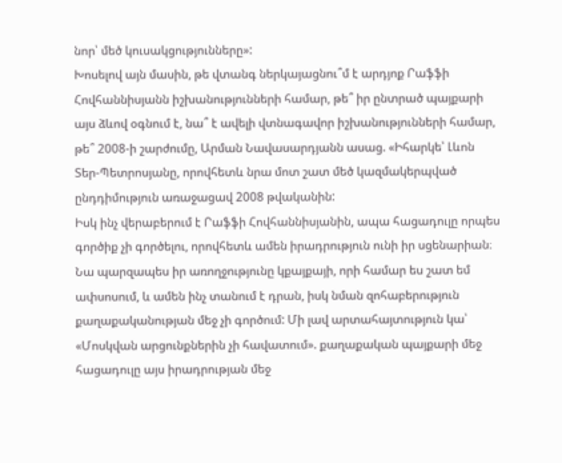նոր՝ մեծ կուսակցությունները»:
Խոսելով այն մասին, թե վտանգ ներկայացնու՞մ է արդյոք Րաֆֆի Հովհաննիսյանն իշխանությունների համար, թե՞ իր ընտրած պայքարի այս ձևով օգնում է, նա՞ է ավելի վտնագավոր իշխանությունների համար, թե՞ 2008-ի շարժումը, Արման Նավասարդյանն ասաց. «Իհարկե՝ Լևոն Տեր-Պետրոսյանը, որովհետև նրա մոտ շատ մեծ կազմակերպված ընդդիմություն առաջացավ 2008 թվականին:
Իսկ ինչ վերաբերում է Րաֆֆի Հովհաննիսյանին, ապա հացադուլը որպես գործիք չի գործելու, որովհետև ամեն իրադրություն ունի իր սցենարիան։ Նա պարզապես իր առողջությունը կքայքայի, որի համար ես շատ եմ ափսոսում, և ամեն ինչ տանում է դրան, իսկ նման զոհաբերություն քաղաքականության մեջ չի գործում: Մի լավ արտահայտություն կա՝ «Մոսկվան արցունքներին չի հավատում». քաղաքական պայքարի մեջ հացադուլը այս իրադրության մեջ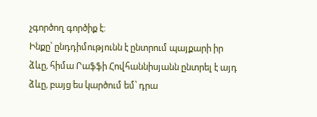չգործող գործիք է:
Ինքը՝ ընդդիմությունն է ընտրում պայքարի իր ձևը, հիմա Րաֆֆի Հովհաննիսյանն ընտրել է այդ ձևը, բայց ես կարծում եմ՝ դրա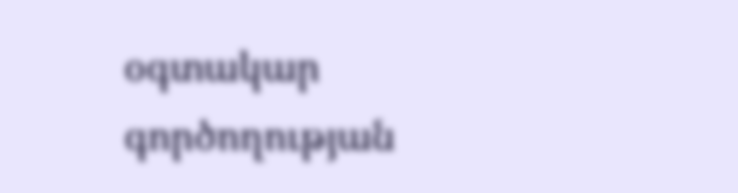օգտակար գործողության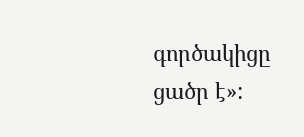գործակիցը ցածր է»: